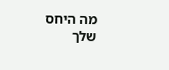מה היחס שלך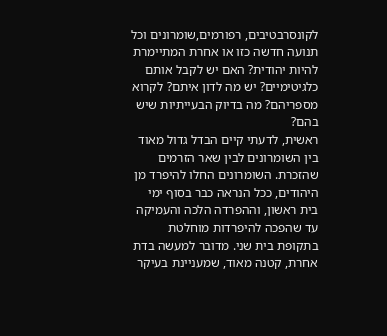לקונסרבטיבים, רפורמים,שומרונים וכל תנועה חדשה כזו או אחרת המתיימרת להיות יהודית? האם יש לקבל אותם כלגיטימיים? יש מה לדון איתם? לקרוא מספריהם? מה בדיוק הבעייתיות שיש בהם?
ראשית, לדעתי קיים הבדל גדול מאוד בין השומרונים לבין שאר הזרמים שהזכרת. השומרונים החלו להיפרד מן היהודים, ככל הנראה כבר בסוף ימי בית ראשון, וההפרדה הלכה והעמיקה עד שהפכה להיפרדות מוחלטת בתקופת בית שני. מדובר למעשה בדת אחרת, קטנה מאוד, שמעניינת בעיקר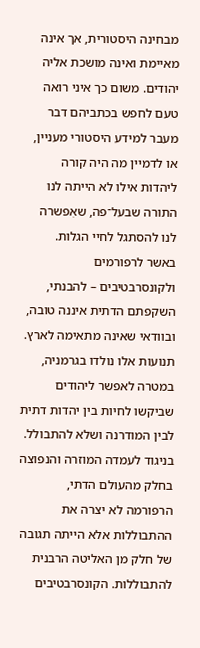מבחינה היסטורית, אך אינה מאיימת ואינה מושכת אליה יהודים. משום כך איני רואה טעם לחפש בכתביהם דבר מעבר למידע היסטורי מעניין, או לדמיין מה היה קורה ליהדות אילו לא הייתה לנו התורה שבעל־פה, שאִפשרה לנו להסתגל לחיי הגלות.
באשר לרפורמים ולקונסרבטיבים – להבנתי, השקפתם הדתית איננה טובה, ובוודאי שאינה מתאימה לארץ. תנועות אלו נולדו בגרמניה, במטרה לאפשר ליהודים שביקשו לחיות בין יהדות דתית לבין המודרנה ושלא להתבולל. בניגוד לעמדה המוזרה והנפוצה בחלק מהעולם הדתי, הרפורמה לא יצרה את ההתבוללות אלא הייתה תגובה של חלק מן האליטה הרבנית להתבוללות. הקונסרבטיבים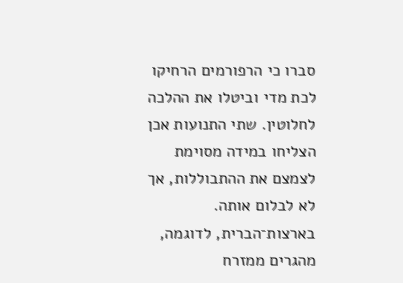סברו כי הרפורמים הרחיקו לכת מדי וביטלו את ההלכה לחלוטין. שתי התנועות אכן הצליחו במידה מסוימת לצמצם את ההתבוללות, אך לא לבלום אותה. בארצות־הברית, לדוגמה, מהגרים ממזרח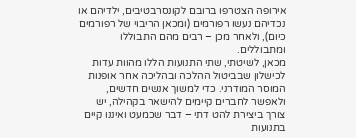אירופה הצטרפו ברובם לקונסרבטיבים, ילדיהם או נכדיהם נעשו רפורמים (ומכאן הריבוי של רפורמים כיום), ולאחר מכן – רבים מהם התבוללו ומתבוללים.
מכאן, לשיטתי, שתי התנועות הללו מהוות עדות לכישלון שבביטול ההלכה ובהליכה אחר אופנות המוסר המודרני. כדי למשוך אנשים חדשים, ולאפשר לחברים קיימים להישאר בקהילה, יש צורך ביצירת להט דתי – דבר שכמעט ואיננו קיים בתנועות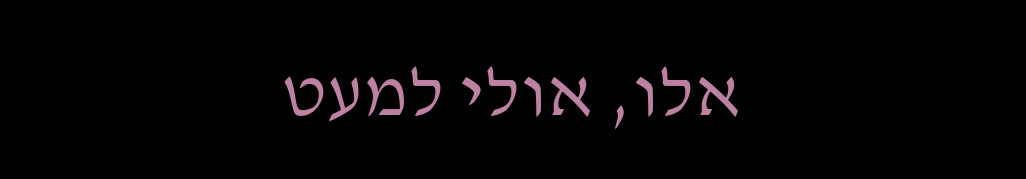אלו, אולי למעט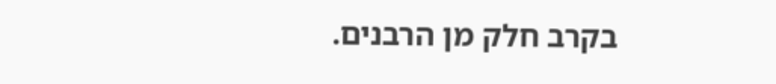בקרב חלק מן הרבנים.